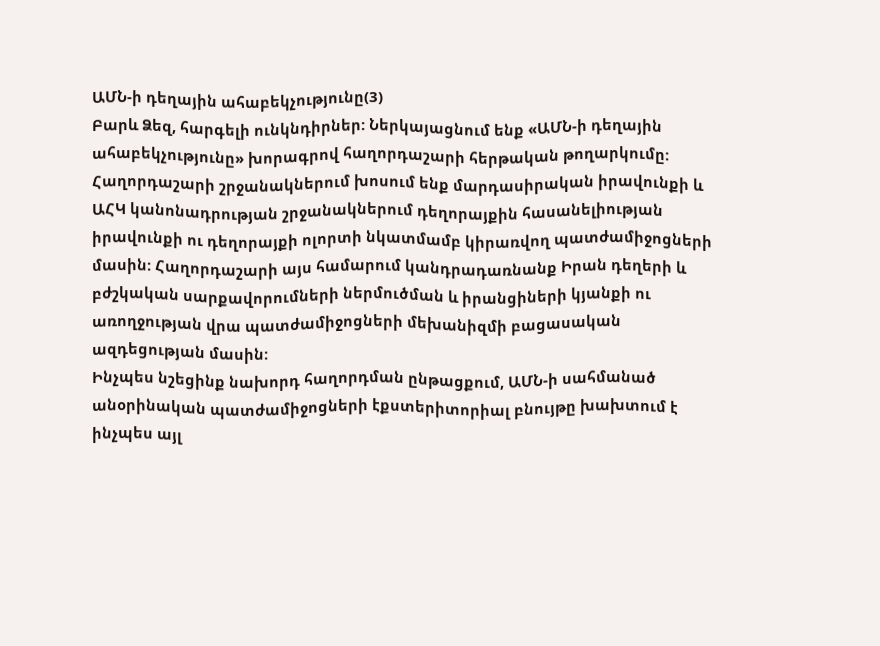ԱՄՆ-ի դեղային ահաբեկչությունը(3)
Բարև Ձեզ, հարգելի ունկնդիրներ: Ներկայացնում ենք «ԱՄՆ-ի դեղային ահաբեկչությունը» խորագրով հաղորդաշարի հերթական թողարկումը: Հաղորդաշարի շրջանակներում խոսում ենք մարդասիրական իրավունքի և ԱՀԿ կանոնադրության շրջանակներում դեղորայքին հասանելիության իրավունքի ու դեղորայքի ոլորտի նկատմամբ կիրառվող պատժամիջոցների մասին: Հաղորդաշարի այս համարում կանդրադառնանք Իրան դեղերի և բժշկական սարքավորումների ներմուծման և իրանցիների կյանքի ու առողջության վրա պատժամիջոցների մեխանիզմի բացասական ազդեցության մասին:
Ինչպես նշեցինք նախորդ հաղորդման ընթացքում, ԱՄՆ-ի սահմանած անօրինական պատժամիջոցների էքստերիտորիալ բնույթը խախտում է ինչպես այլ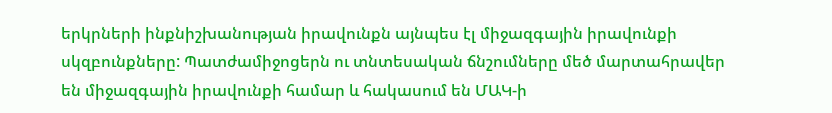երկրների ինքնիշխանության իրավունքն այնպես էլ միջազգային իրավունքի սկզբունքները: Պատժամիջոցերն ու տնտեսական ճնշումները մեծ մարտահրավեր են միջազգային իրավունքի համար և հակասում են ՄԱԿ-ի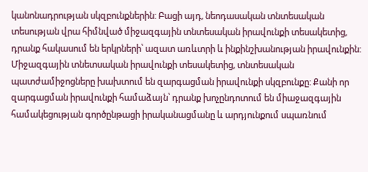կանոնադրության սկզբունքներին: Բացի այդ, նեոդասական տնտեսական տեսության վրա հիմնված միջազգային տնտեսական իրավունքի տեսակետից, դրանք հակասում են երկրների՝ ազատ առևտրի և ինքինշխանության իրավունքին:
Միջազգային տնետսական իրավունքի տեսակետից, տնտեսական պատժամիջոցները խախտում են զարգացման իրավունքի սկզբունքը: Քանի որ զարգացման իրավունքի համաձայն՝ դրանք խոչընդոտում են միաջազգային համակեցության գործընթացի իրականացմանը և արդյունքում սպառնում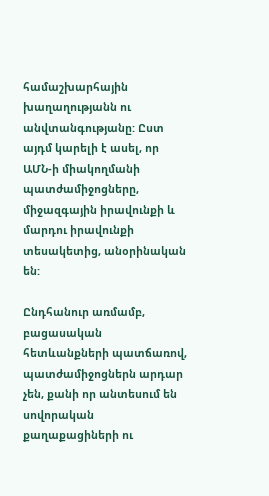համաշխարհային խաղաղությանն ու անվտանգությանը: Ըստ այդմ կարելի է ասել, որ ԱՄՆ-ի միակողմանի պատժամիջոցները, միջազգային իրավունքի և մարդու իրավունքի տեսակետից, անօրինական են:

Ընդհանուր առմամբ, բացասական հետևանքների պատճառով, պատժամիջոցներն արդար չեն, քանի որ անտեսում են սովորական քաղաքացիների ու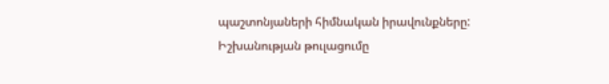պաշտոնյաների հիմնական իրավունքները: Իշխանության թուլացումը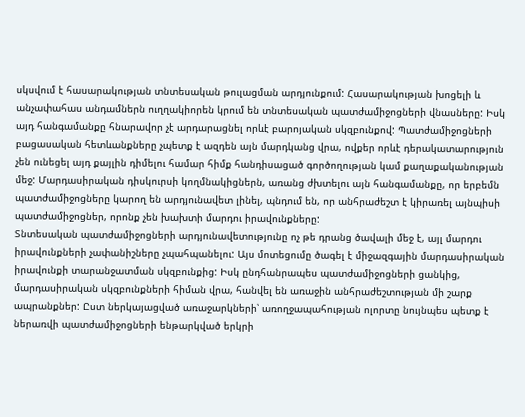սկսվում է հասարակության տնտեսական թուլացման արդյունքում: Հասարակության խոցելի և անչափահաս անդամներն ուղղակիորեն կրում են տնտեսական պատժամիջոցների վնասները: Իսկ այդ հանգամանքը հնարավոր չէ արդարացնել որևէ բարոյական սկզբունքով: Պատժամիջոցների բացասական հետևանքները չպետք է ազդեն այն մարդկանց վրա, ովքեր որևէ դերակատարություն չեն ունեցել այդ քայլին դիմելու համար հիմք հանդիսացած գործողության կամ քաղաքականության մեջ: Մարդասիրական դիսկուրսի կողմնակիցներն, առանց ժխտելու այն հանգամանքը, որ երբեմն պատժամիջոցները կարող են արդյունավետ լինել, պնդում են, որ անհրաժեշտ է կիրառել այնպիսի պատժամիջոցներ, որոնք չեն խախտի մարդու իրավունքները:
Տնտեսական պատժամիջոցների արդյունավետությունը ոչ թե դրանց ծավալի մեջ է, այլ մարդու իրավունքների չափանիշները չպահպանելու: Այս մոտեցումը ծագել է միջազգային մարդասիրական իրավունքի տարանջատման սկզբունքից: Իսկ ընդհանրապես պատժամիջոցների ցանկից, մարդասիրական սկզբունքների հիման վրա, հանվել են առաջին անհրաժեշտության մի շարք ապրանքներ: Ըստ ներկայացված առաջարկների՝ առողջապահության ոլորտը նույնպես պետք է ներառվի պատժամիջոցների ենթարկված երկրի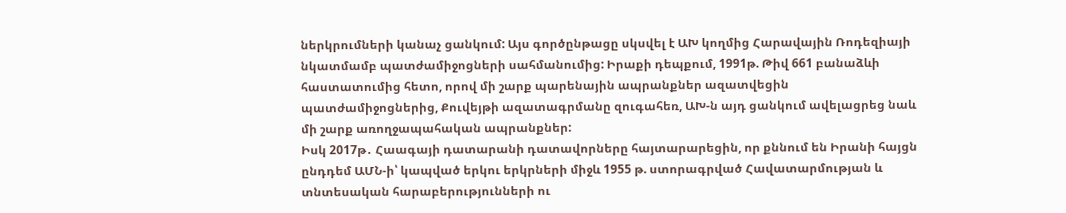ներկրումների կանաչ ցանկում: Այս գործընթացը սկսվել է ԱԽ կողմից Հարավային Ռոդեզիայի նկատմամբ պատժամիջոցների սահմանումից: Իրաքի դեպքում, 1991թ. Թիվ 661 բանաձևի հաստատումից հետո, որով մի շարք պարենային ապրանքներ ազատվեցին պատժամիջոցներից, Քուվեյթի ազատագրմանը զուգահեռ, ԱԽ-ն այդ ցանկում ավելացրեց նաև մի շարք առողջապահական ապրանքներ:
Իսկ 2017թ․ Հաագայի դատարանի դատավորները հայտարարեցին, որ քննում են Իրանի հայցն ընդդեմ ԱՄՆ-ի՝ կապված երկու երկրների միջև 1955 թ. ստորագրված Հավատարմության և տնտեսական հարաբերությունների ու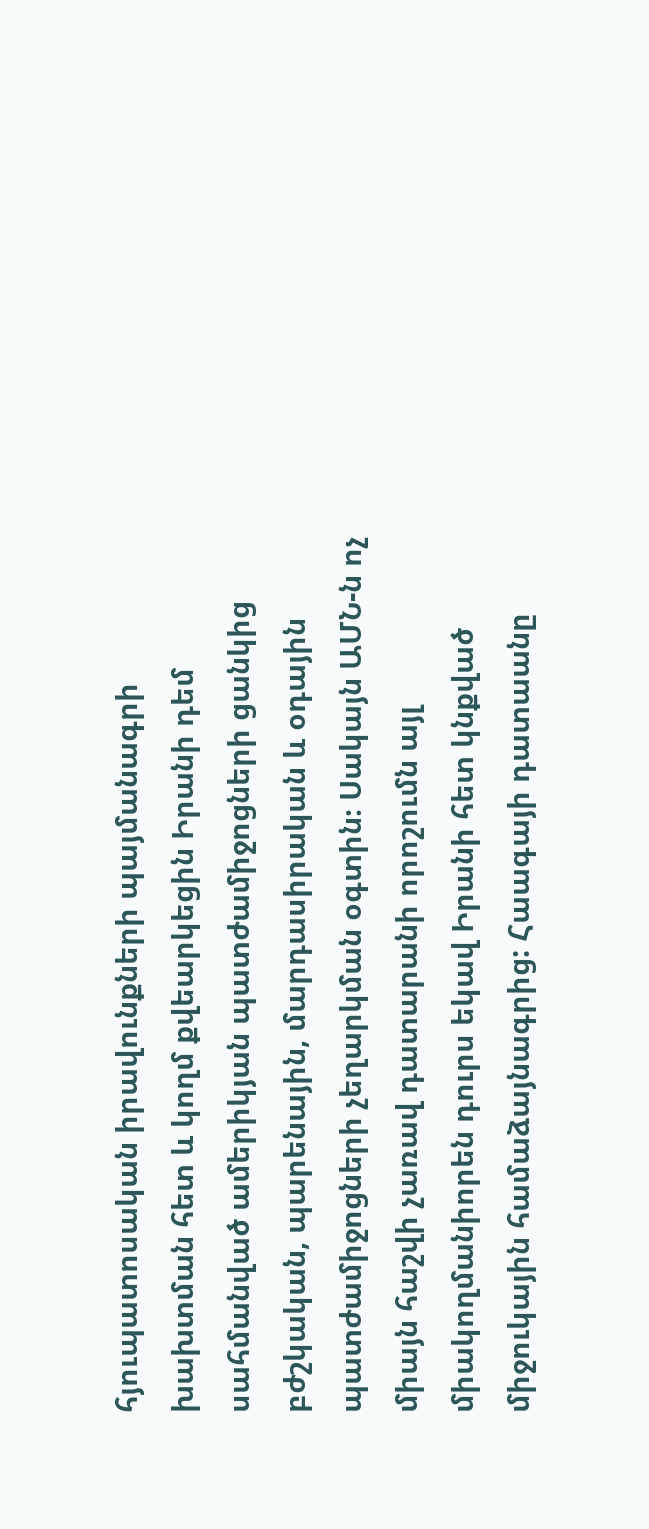հյուպատոսական իրավունքների պայմանագրի խախտման հետ և կողմ քվեարկեցին Իրանի դեմ սահմանված ամերիկյան պատժամիջոցների ցանկից բժշկական, պարենային, մարդասիրական և օդային պատժամիջոցների չեղարկման օգտին։ Սակայն ԱՄՆ-ն ոչ միայն հաշվի չառավ դատարանի որոշումն այլ միակողմանիորեն դուրս եկավ Իրանի հետ կնքված միջուկային համաձայնագրից: Հաագայի դատաանը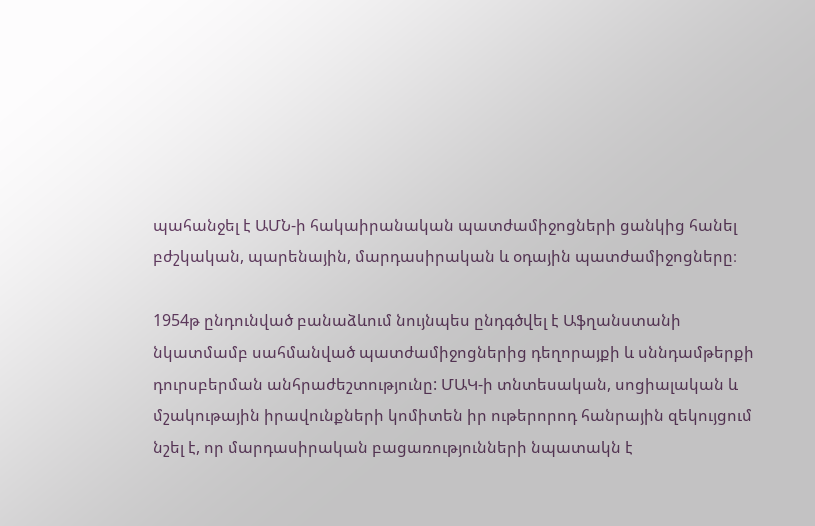պահանջել է ԱՄՆ-ի հակաիրանական պատժամիջոցների ցանկից հանել բժշկական, պարենային, մարդասիրական և օդային պատժամիջոցները։

1954թ ընդունված բանաձևում նույնպես ընդգծվել է Աֆղանստանի նկատմամբ սահմանված պատժամիջոցներից դեղորայքի և սննդամթերքի դուրսբերման անհրաժեշտությունը: ՄԱԿ-ի տնտեսական, սոցիալական և մշակութային իրավունքների կոմիտեն իր ութերորոդ հանրային զեկույցում նշել է, որ մարդասիրական բացառությունների նպատակն է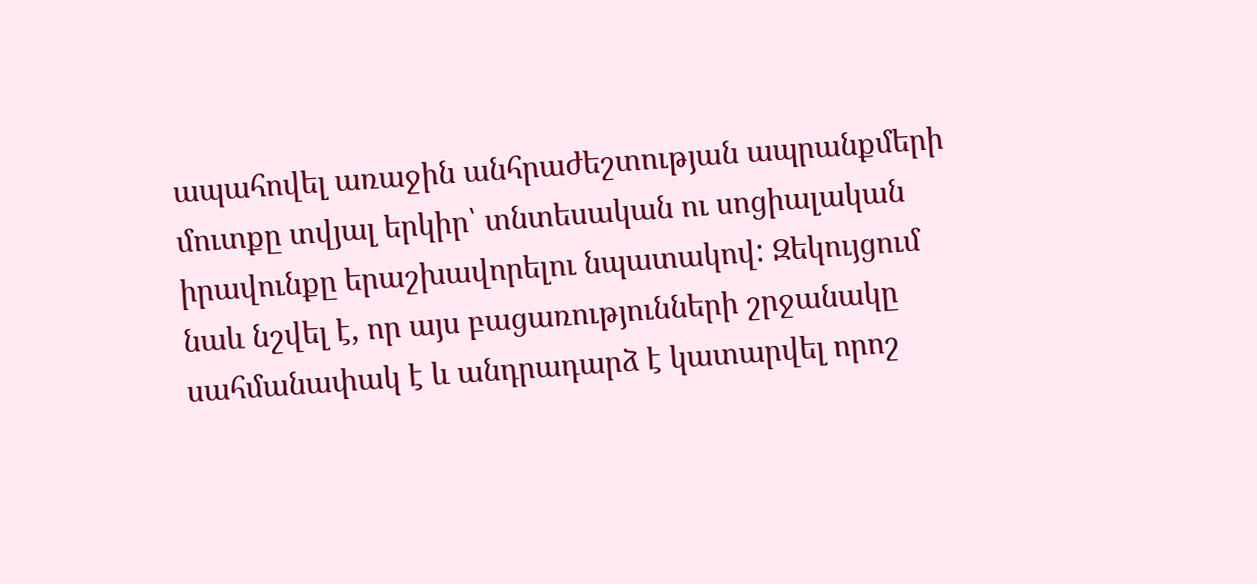ապահովել առաջին անհրաժեշտության ապրանքմերի մուտքը տվյալ երկիր՝ տնտեսական ու սոցիալական իրավունքը երաշխավորելու նպատակով: Զեկույցում նաև նշվել է, որ այս բացառությունների շրջանակը սահմանափակ է և անդրադարձ է կատարվել որոշ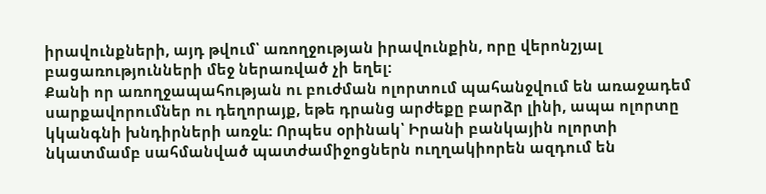իրավունքների, այդ թվում՝ առողջության իրավունքին, որը վերոնշյալ բացառությունների մեջ ներառված չի եղել:
Քանի որ առողջապահության ու բուժման ոլորտում պահանջվում են առաջադեմ սարքավորումներ ու դեղորայք, եթե դրանց արժեքը բարձր լինի, ապա ոլորտը կկանգնի խնդիրների առջև: Որպես օրինակ՝ Իրանի բանկային ոլորտի նկատմամբ սահմանված պատժամիջոցներն ուղղակիորեն ազդում են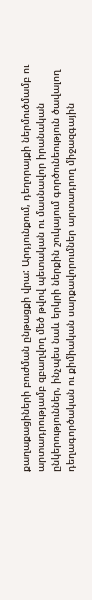քաղաքացիների բուժման ընթացքի վրա: Արդյունքում, դեղորայքի ներմուծմամբ ու արտադրությամբ զբաղվող մեծ թվով պետական ու մասնավոր իրանական ընկերություններ, ինչպես նաև երկրի ներքին շուկայում գործունեություն ծավալող դեղագործական ու քիմիական սարքավորումներ արտադրող միջազգային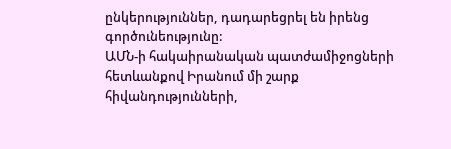ընկերություններ, դադարեցրել են իրենց գործունեությունը:
ԱՄՆ-ի հակաիրանական պատժամիջոցների հետևանքով Իրանում մի շարք հիվանդությունների,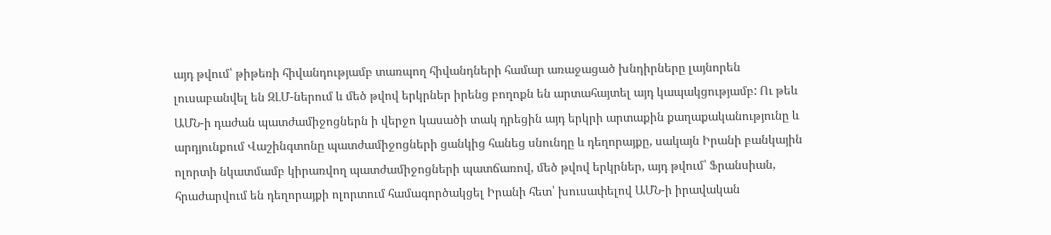այդ թվում՝ թիթեռի հիվանդությամբ տառպող հիվանդների համար առաջացած խնդիրները լայնորեն լուսաբանվել են ԶԼՄ-ներում և մեծ թվով երկրներ իրենց բողոքն են արտահայտել այդ կապակցությամբ: Ու թեև ԱՄՆ-ի դաժան պատժամիջոցներն ի վերջո կասածի տակ դրեցին այդ երկրի արտաքին քաղաքականությունը և արդյունքում Վաշինգտոնը պատժամիջոցների ցանկից հանեց սնունդը և դեղորայքը, սակայն Իրանի բանկային ոլորտի նկատմամբ կիրառվող պատժամիջոցների պատճառով, մեծ թվով երկրներ, այդ թվում՝ Ֆրանսիան, հրաժարվում են դեղորայքի ոլորտում համագործակցել Իրանի հետ՝ խուսափելով ԱՄՆ-ի իրավական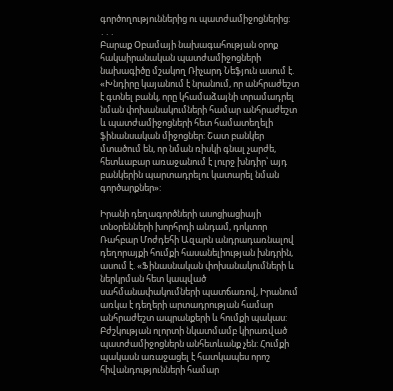գործողություններից ու պատժամիջոցներից:
․․․
Բարաք Օբամայի նախագահության օրոք հակաիրանական պատժամիջոցների նախագիծը մշակող Ռիչարդ Նեֆյուն ասում է. «Խնդիրը կայանում է նրանում, որ անհրաժեշտ է գտնել բանկ, որը կհամաձայնի տրամադրել նման փոխանակումների համար անհրաժեշտ և պատժամիջոցների հետ համատեղելի ֆինանսական միջոցներ: Շատ բանկեր մտածում են, որ նման ռիսկի գնալ չարժե, հետևաբար առաջանում է լուրջ խնդիր՝ այդ բանկերին պարտադրելու կատարել նման գործարքներ»:

Իրանի դեղագործների ասոցիացիայի տնօրենների խորհրդի անդամ, դոկտոր Ռահբար Մոժդեհի Ազարն անդրադառնալով դեղորայքի հումքի հասանելիության խնդրին, ասում է. «Ֆինասնական փոխանակումների և ներկրման հետ կապված սահմանափակումների պատճառով, Իրանում առկա է դեղերի արտադրության համար անհրաժեշտ ապրանքերի և հումքի պակաս: Բժշկության ոլորտի նկատմամբ կիրառված պատժամիջոցներն անհետևանք չեն: Հումքի պակասն առաջացել է հատկապես որոշ հիվանդությունների համար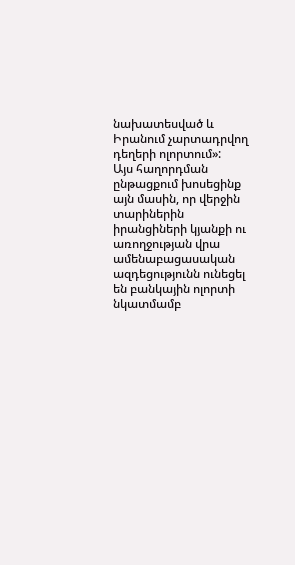նախատեսված և Իրանում չարտադրվող դեղերի ոլորտում»:
Այս հաղորդման ընթացքում խոսեցինք այն մասին, որ վերջին տարիներին իրանցիների կյանքի ու առողջության վրա ամենաբացասական ազդեցությունն ունեցել են բանկային ոլորտի նկատմամբ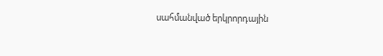սահմանված երկրորդային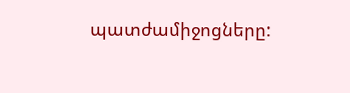պատժամիջոցները: